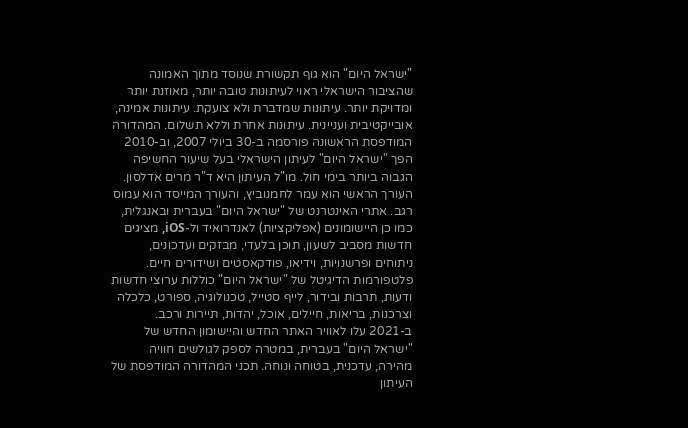"ישראל היום" הוא גוף תקשורת שנוסד מתוך האמונה שהציבור הישראלי ראוי לעיתונות טובה יותר, מאוזנת יותר ומדויקת יותר. עיתונות שמדברת ולא צועקת. עיתונות אמינה, אובייקטיבית ועניינית. עיתונות אחרת וללא תשלום. המהדורה המודפסת הראשונה פורסמה ב-30 ביולי 2007, וב-2010 הפך "ישראל היום" לעיתון הישראלי בעל שיעור החשיפה הגבוה ביותר בימי חול. מו"ל העיתון היא ד"ר מרים אדלסון. העורך הראשי הוא עמר לחמנוביץ, והעורך המייסד הוא עמוס רגב. אתרי האינטרנט של "ישראל היום" בעברית ובאנגלית, כמו כן היישומונים (אפליקציות) לאנדרואיד ול-iOS, מציגים חדשות מסביב לשעון, תוכן בלעדי, מבזקים ועדכונים, ניתוחים ופרשנויות, וידיאו, פודקאסטים ושידורים חיים. פלטפורמות הדיגיטל של "ישראל היום" כוללות ערוצי חדשות ודעות, תרבות ובידור, לייף סטייל, טכנולוגיה, ספורט, כלכלה וצרכנות, בריאות, חיילים, אוכל, יהדות, תיירות ורכב. ב-2021 עלו לאוויר האתר החדש והיישומון החדש של "ישראל היום" בעברית, במטרה לספק לגולשים חוויה מהירה, עדכנית, בטוחה ונוחה. תכני המהדורה המודפסת של העיתון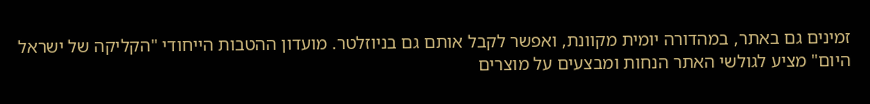זמינים גם באתר, במהדורה יומית מקוונת, ואפשר לקבל אותם גם בניוזלטר. מועדון ההטבות הייחודי "הקליקה של ישראל היום" מציע לגולשי האתר הנחות ומבצעים על מוצרים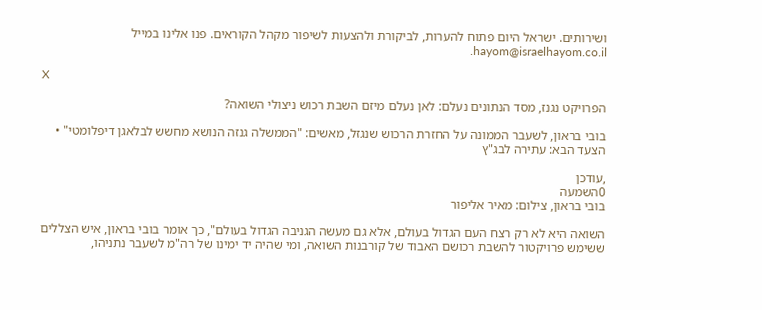ושירותים. ישראל היום פתוח להערות, לביקורת ולהצעות לשיפור מקהל הקוראים. פנו אלינו במייל hayom@israelhayom.co.il.

X

הפרויקט נגנז, מסד הנתונים נעלם: לאן נעלם מיזם השבת רכוש ניצולי השואה?

בובי בראון, לשעבר הממונה על החזרת הרכוש שנגזל, מאשים: "הממשלה גנזה הנושא מחשש לבלאגן דיפלומטי" • הצעד הבא: עתירה לבג"ץ

,עודכן
0השמעה
בובי בראון, צילום: מאיר אליפור

השואה היא לא רק רצח העם הגדול בעולם, אלא גם מעשה הגניבה הגדול בעולם", כך אומר בובי בראון, איש הצללים ששימש פרויקטור להשבת רכושם האבוד של קורבנות השואה, ומי שהיה יד ימינו של רה"מ לשעבר נתניהו,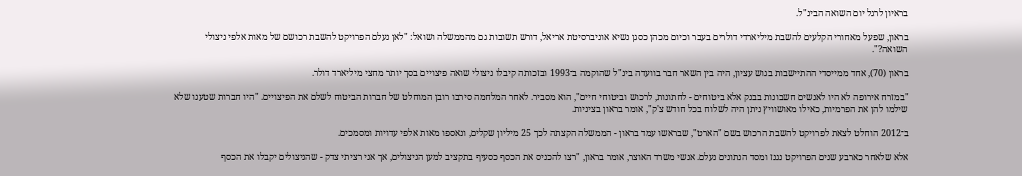בראיון לרגל יום השואה הבינ"ל.

בראון, שפעל מאחורי הקלעים להשבת מיליארדי דולרים בעבר וכיום מכהן כסגן נשיא אוניברסיטת אריאל, דורש תשובות גם מהממשלה ושואל: "לאן נעלם הפרויקט להשבת רכושם של מאות אלפי ניצולי השואה?".

בראון (70), אחד ממייסדי ההתיישבות בגוש עציון, היה בין השאר חבר בוועדה בינ"ל שהוקמה ב־1993 ובזכותה קיבלו ניצולי שואה פיצויים בסך יותר מחצי מיליארד דולר.

"במזרח אירופה לא היו לאנשים חשבונות בבנק אלא ביטוחים - לחתונות, לרכוש וביטוחי חיים", הוא מסביר. לאחר המלחמה סירבו רובן המוחלט של חברות הביטוח לשלם את הפיצויים. "היו חברות שטענו שלא שילמו להן את הפרמיות, כאילו מאושוויץ ניתן היה לשלוח בכל חודש צ'ק", אומר בראון בציניות.

ב־2012 הוחלט לצאת לפרויקט להשבת הרכוש בשם "הארט", שבראשו עמד בראון - הממשלה הקצתה לכך 25 מיליון שקלים, ונאספו מאות אלפי עדויות ומסמכים.

אלא שלאחר כארבע שנים הפרויקט נגנז ומסד הנתונים נעלם. אנשי משרד האוצר, אומר בראון, "רצו להכניס את הכסף כסעיף בתקציב למען הניצולים, אך אני רציתי צדק - שהניצולים יקבלו את הכסף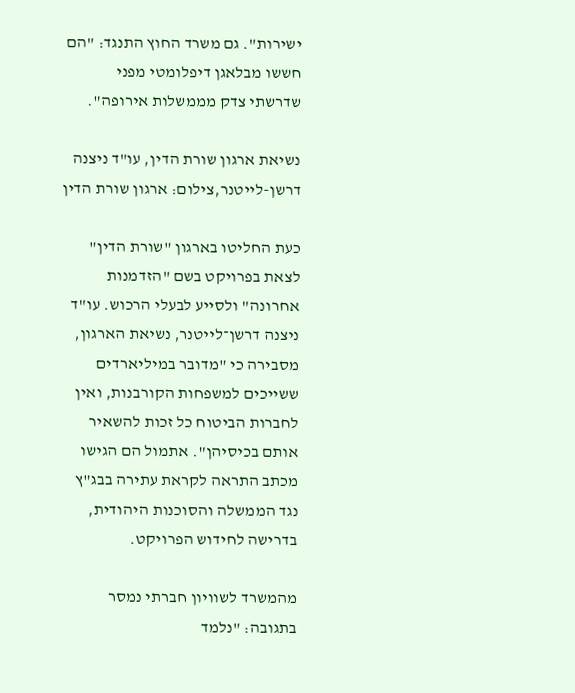ישירות". גם משרד החוץ התנגד: "הם חששו מבלאגן דיפלומטי מפני שדרשתי צדק מממשלות אירופה".

נשיאת ארגון שורת הדין, עו"ד ניצנה דרשן-לייטנר,צילום: ארגון שורת הדין

כעת החליטו בארגון "שורת הדין" לצאת בפרויקט בשם "הזדמנות אחרונה" ולסייע לבעלי הרכוש. עו"ד ניצנה דרשן־לייטנר, נשיאת הארגון, מסבירה כי "מדובר במיליארדים ששייכים למשפחות הקורבנות, ואין לחברות הביטוח כל זכות להשאיר אותם בכיסיהן". אתמול הם הגישו מכתב התראה לקראת עתירה בבג"ץ נגד הממשלה והסוכנות היהודית, בדרישה לחידוש הפרויקט.

מהמשרד לשוויון חברתי נמסר בתגובה: "נלמד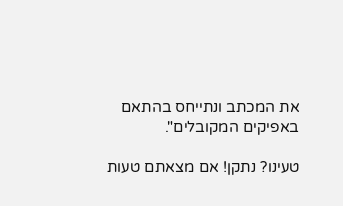את המכתב ונתייחס בהתאם באפיקים המקובלים".

טעינו? נתקן! אם מצאתם טעות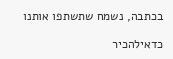בכתבה, נשמח שתשתפו אותנו

כדאילהכיר